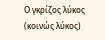Ο γκρίζος λύκος (κοινώς λύκος)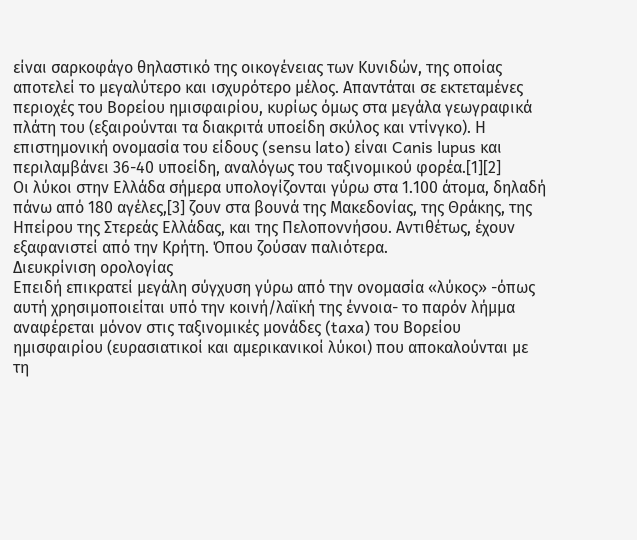είναι σαρκοφάγο θηλαστικό της οικογένειας των Κυνιδών, της οποίας αποτελεί το μεγαλύτερο και ισχυρότερο μέλος. Απαντάται σε εκτεταμένες περιοχές του Βορείου ημισφαιρίου, κυρίως όμως στα μεγάλα γεωγραφικά πλάτη του (εξαιρούνται τα διακριτά υποείδη σκύλος και ντίνγκο). Η επιστημονική ονομασία του είδους (sensu lato) είναι Canis lupus και περιλαμβάνει 36-40 υποείδη, αναλόγως του ταξινομικού φορέα.[1][2]
Οι λύκοι στην Ελλάδα σήµερα υπολογίζονται γύρω στα 1.100 άτοµα, δηλαδή πάνω από 180 αγέλες,[3] ζουν στα βουνά της Μακεδονίας, της Θράκης, της Ηπείρου της Στερεάς Ελλάδας, και της Πελοποννήσου. Αντιθέτως, έχουν εξαφανιστεί από την Κρήτη. Όπου ζούσαν παλιότερα.
Διευκρίνιση ορολογίας
Επειδή επικρατεί μεγάλη σύγχυση γύρω από την ονομασία «λύκος» -όπως αυτή χρησιμοποιείται υπό την κοινή/λαϊκή της έννοια- το παρόν λήμμα αναφέρεται μόνον στις ταξινομικές μονάδες (taxa) του Βορείου ημισφαιρίου (ευρασιατικοί και αμερικανικοί λύκοι) που αποκαλούνται με τη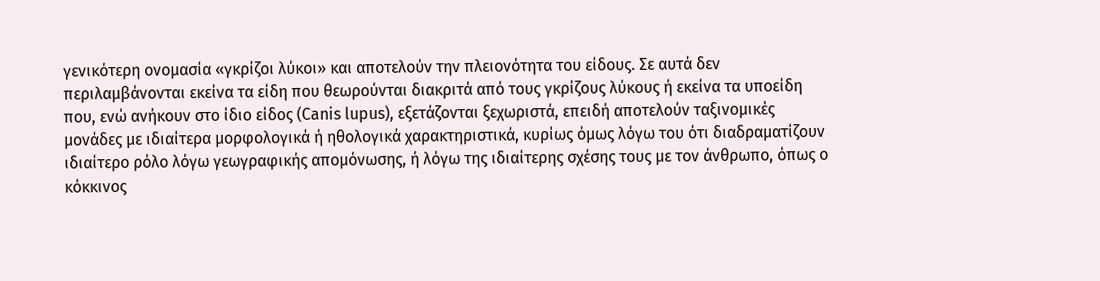γενικότερη ονομασία «γκρίζοι λύκοι» και αποτελούν την πλειονότητα του είδους. Σε αυτά δεν περιλαμβάνονται εκείνα τα είδη που θεωρούνται διακριτά από τους γκρίζους λύκους ή εκείνα τα υποείδη που, ενώ ανήκουν στο ίδιο είδος (Canis lupus), εξετάζονται ξεχωριστά, επειδή αποτελούν ταξινομικές μονάδες με ιδιαίτερα μορφολογικά ή ηθολογικά χαρακτηριστικά, κυρίως όμως λόγω του ότι διαδραματίζουν ιδιαίτερο ρόλο λόγω γεωγραφικής απομόνωσης, ή λόγω της ιδιαίτερης σχέσης τους με τον άνθρωπο, όπως ο κόκκινος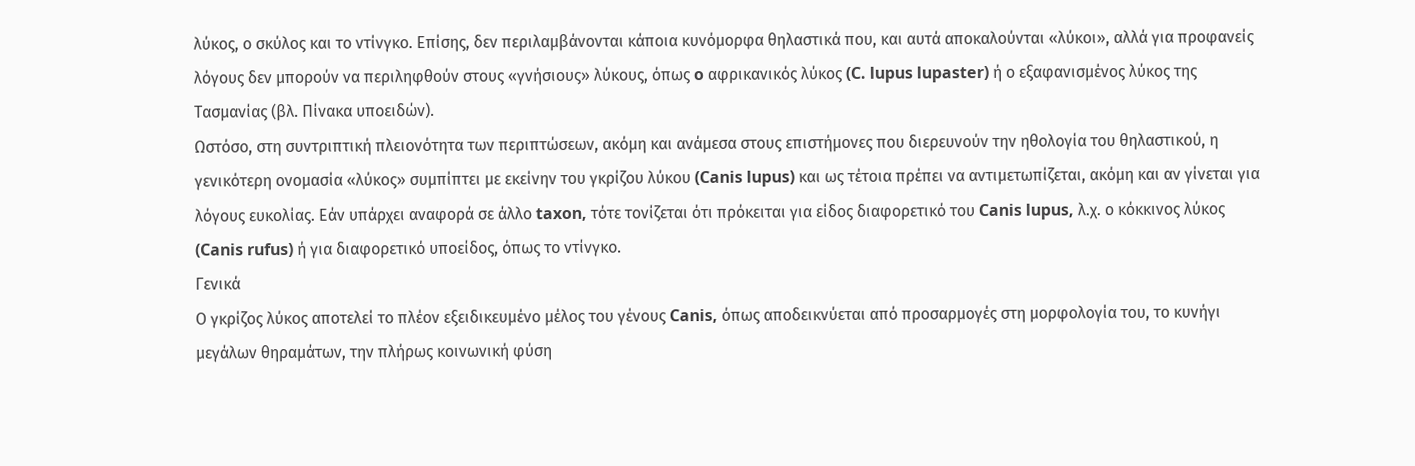λύκος, ο σκύλος και το ντίνγκο. Επίσης, δεν περιλαμβάνονται κάποια κυνόμορφα θηλαστικά που, και αυτά αποκαλούνται «λύκοι», αλλά για προφανείς λόγους δεν μπορούν να περιληφθούν στους «γνήσιους» λύκους, όπως o αφρικανικός λύκος (C. lupus lupaster) ή ο εξαφανισμένος λύκος της Τασμανίας (βλ. Πίνακα υποειδών).
Ωστόσο, στη συντριπτική πλειονότητα των περιπτώσεων, ακόμη και ανάμεσα στους επιστήμονες που διερευνούν την ηθολογία του θηλαστικού, η γενικότερη ονομασία «λύκος» συμπίπτει με εκείνην του γκρίζου λύκου (Canis lupus) και ως τέτοια πρέπει να αντιμετωπίζεται, ακόμη και αν γίνεται για λόγους ευκολίας. Εάν υπάρχει αναφορά σε άλλο taxon, τότε τονίζεται ότι πρόκειται για είδος διαφορετικό του Canis lupus, λ.χ. ο κόκκινος λύκος (Canis rufus) ή για διαφορετικό υποείδος, όπως το ντίνγκο.
Γενικά
Ο γκρίζος λύκος αποτελεί το πλέον εξειδικευμένο μέλος του γένους Canis, όπως αποδεικνύεται από προσαρμογές στη μορφολογία του, το κυνήγι μεγάλων θηραμάτων, την πλήρως κοινωνική φύση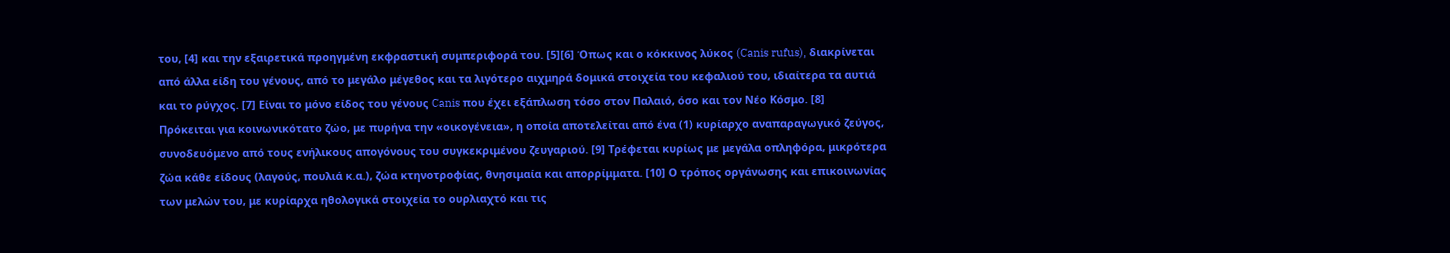του, [4] και την εξαιρετικά προηγμένη εκφραστική συμπεριφορά του. [5][6] Όπως και ο κόκκινος λύκος (Canis rufus), διακρίνεται από άλλα είδη του γένους, από το μεγάλο μέγεθος και τα λιγότερο αιχμηρά δομικά στοιχεία του κεφαλιού του, ιδιαίτερα τα αυτιά και το ρύγχος. [7] Είναι το μόνο είδος του γένους Canis που έχει εξάπλωση τόσο στον Παλαιό, όσο και τον Νέο Κόσμο. [8]
Πρόκειται για κοινωνικότατο ζώο, με πυρήνα την «οικογένεια», η οποία αποτελείται από ένα (1) κυρίαρχο αναπαραγωγικό ζεύγος, συνοδευόμενο από τους ενήλικους απογόνους του συγκεκριμένου ζευγαριού. [9] Τρέφεται κυρίως με μεγάλα οπληφόρα, μικρότερα ζώα κάθε είδους (λαγούς, πουλιά κ.α.), ζώα κτηνοτροφίας, θνησιμαία και απορρίμματα. [10] Ο τρόπος οργάνωσης και επικοινωνίας των μελών του, με κυρίαρχα ηθολογικά στοιχεία το ουρλιαχτό και τις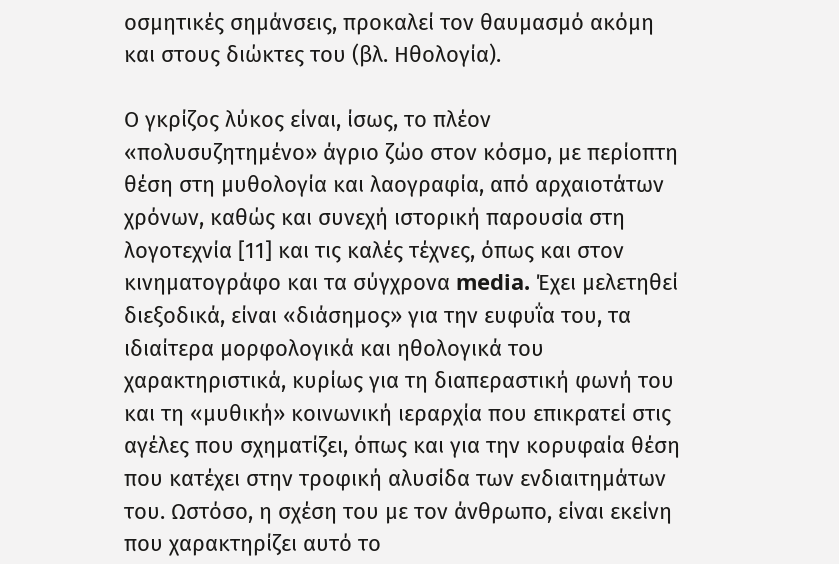οσμητικές σημάνσεις, προκαλεί τον θαυμασμό ακόμη και στους διώκτες του (βλ. Ηθολογία).

Ο γκρίζος λύκος είναι, ίσως, το πλέον «πολυσυζητημένο» άγριο ζώο στον κόσμο, με περίοπτη θέση στη μυθολογία και λαογραφία, από αρχαιοτάτων χρόνων, καθώς και συνεχή ιστορική παρουσία στη λογοτεχνία [11] και τις καλές τέχνες, όπως και στον κινηματογράφο και τα σύγχρονα media. Έχει μελετηθεί διεξοδικά, είναι «διάσημος» για την ευφυΐα του, τα ιδιαίτερα μορφολογικά και ηθολογικά του χαρακτηριστικά, κυρίως για τη διαπεραστική φωνή του και τη «μυθική» κοινωνική ιεραρχία που επικρατεί στις αγέλες που σχηματίζει, όπως και για την κορυφαία θέση που κατέχει στην τροφική αλυσίδα των ενδιαιτημάτων του. Ωστόσο, η σχέση του με τον άνθρωπο, είναι εκείνη που χαρακτηρίζει αυτό το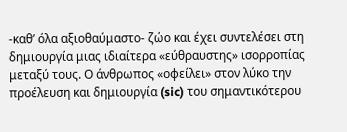-καθ’ όλα αξιοθαύμαστο- ζώο και έχει συντελέσει στη δημιουργία μιας ιδιαίτερα «εύθραυστης» ισορροπίας μεταξύ τους. Ο άνθρωπος «οφείλει» στον λύκο την προέλευση και δημιουργία (sic) του σημαντικότερου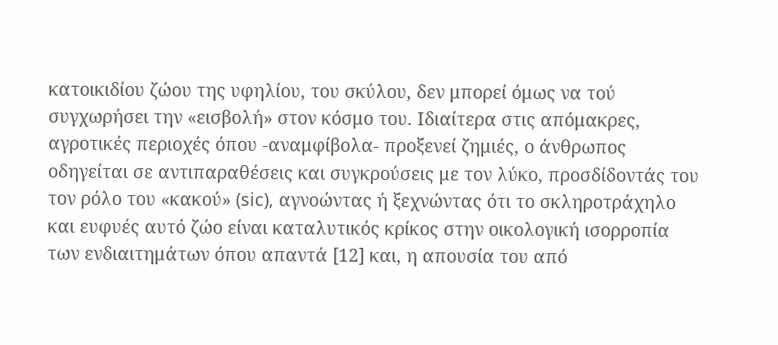κατοικιδίου ζώου της υφηλίου, του σκύλου, δεν μπορεί όμως να τού συγχωρήσει την «εισβολή» στον κόσμο του. Ιδιαίτερα στις απόμακρες, αγροτικές περιοχές όπου -αναμφίβολα- προξενεί ζημιές, ο άνθρωπος οδηγείται σε αντιπαραθέσεις και συγκρούσεις με τον λύκο, προσδίδοντάς του τον ρόλο του «κακού» (sic), αγνοώντας ή ξεχνώντας ότι το σκληροτράχηλο και ευφυές αυτό ζώο είναι καταλυτικός κρίκος στην οικολογική ισορροπία των ενδιαιτημάτων όπου απαντά [12] και, η απουσία του από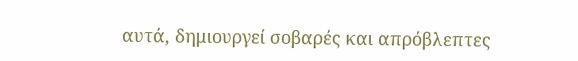αυτά, δημιουργεί σοβαρές και απρόβλεπτες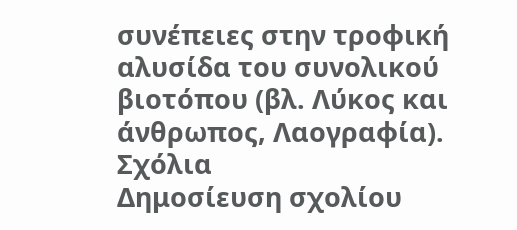συνέπειες στην τροφική αλυσίδα του συνολικού βιοτόπου (βλ. Λύκος και άνθρωπος, Λαογραφία).
Σχόλια
Δημοσίευση σχολίου